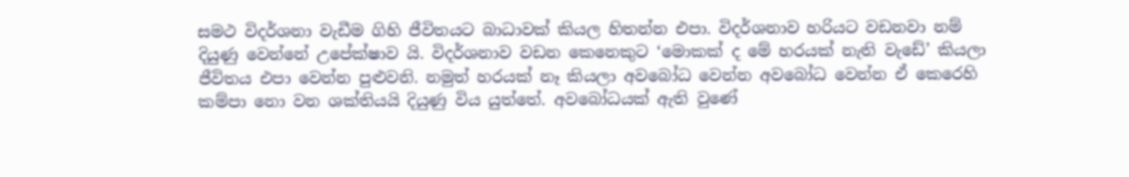සමථ විදර්ශනා වැඩීම ගිහි ජීවිතයට බාධාවක් කියල හිතන්න එපා. විදර්ශනාව හරියට වඩනවා නම් දියුණු වෙන්නේ උපේක්ෂාව යි. විදර්ශනාව වඩන කෙනෙකුට ‘මොකක් ද මේ හරයක් නැති වැඩේ’ කියලා ජීවිතය එපා වෙන්න පුළුවනි. නමුත් හරයක් නෑ කියලා අවබෝධ වෙන්න අවබෝධ වෙන්න ඒ කෙරෙහි කම්පා නො වන ශක්තියයි දියුණු විය යුත්තේ. අවබෝධයක් ඇති වුණේ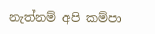නැත්නම් අපි කම්පා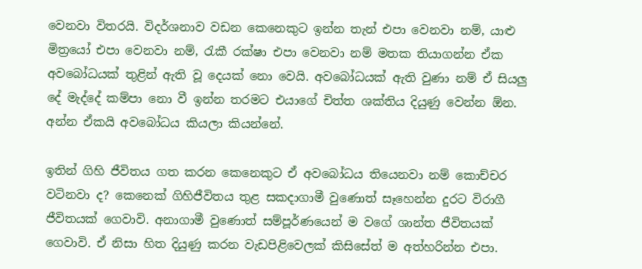වෙනවා විතරයි. විදර්ශනාව වඩන කෙනෙකුට ඉන්න තැන් එපා වෙනවා නම්, යාළු මිත්‍රයෝ එපා වෙනවා නම්, රැකී රක්ෂා එපා වෙනවා නම් මතක තියාගන්න ඒක අවබෝධයක් තුළින් ඇති වූ දෙයක් නො වෙයි. අවබෝධයක් ඇති වුණා නම් ඒ සියලු දේ මැද්දේ කම්පා නො වී ඉන්න තරමට එයාගේ චිත්ත ශක්තිය දියුණු වෙන්න ඕන. අන්න ඒකයි අවබෝධය කියලා කියන්නේ.

ඉතින් ගිහි ජීවිතය ගත කරන කෙනෙකුට ඒ අවබෝධය තියෙනවා නම් කොච්චර වටිනවා ද? කෙනෙක් ගිහිජීවිතය තුළ සකදාගාමී වුණොත් සෑහෙන්න දුරට විරාගී ජීවිතයක් ගෙවාවි. අනාගාමී වුණොත් සම්පූර්ණයෙන් ම වගේ ශාන්ත ජීවිතයක් ගෙවාවි. ඒ නිසා හිත දියුණු කරන වැඩපිළිවෙලක් කිසිසේත් ම අත්හරින්න එපා.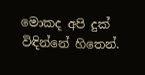මොකද අපි දුක් විඳින්නේ හිතෙන්.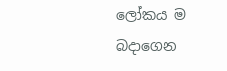ලෝකය ම බදාගෙන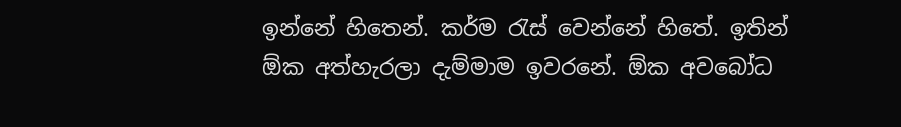ඉන්නේ හිතෙන්. කර්ම රැස් වෙන්නේ හිතේ. ඉතින් ඕක අත්හැරලා දැම්මාම ඉවරනේ. ඕක අවබෝධ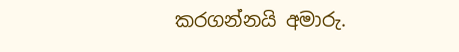කරගන්නයි අමාරු.